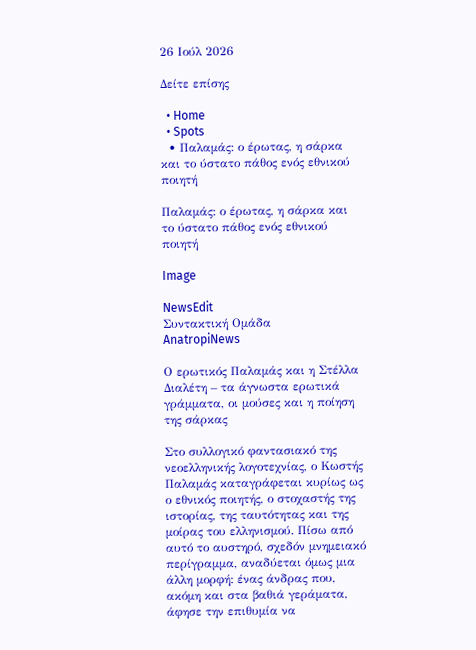26 Ιούλ 2026

Δείτε επίσης

  • Home
  • Spots
  • Παλαμάς: ο έρωτας, η σάρκα και το ύστατο πάθος ενός εθνικού ποιητή

Παλαμάς: ο έρωτας, η σάρκα και το ύστατο πάθος ενός εθνικού ποιητή

Image

NewsEdit
Συντακτική Ομάδα
AnatropiNews

Ο ερωτικός Παλαμάς και η Στέλλα Διαλέτη – τα άγνωστα ερωτικά γράμματα, οι μούσες και η ποίηση της σάρκας

Στο συλλογικό φαντασιακό της νεοελληνικής λογοτεχνίας, ο Κωστής Παλαμάς καταγράφεται κυρίως ως ο εθνικός ποιητής, ο στοχαστής της ιστορίας, της ταυτότητας και της μοίρας του ελληνισμού. Πίσω από αυτό το αυστηρό, σχεδόν μνημειακό περίγραμμα, αναδύεται όμως μια άλλη μορφή: ένας άνδρας που, ακόμη και στα βαθιά γεράματα, άφησε την επιθυμία να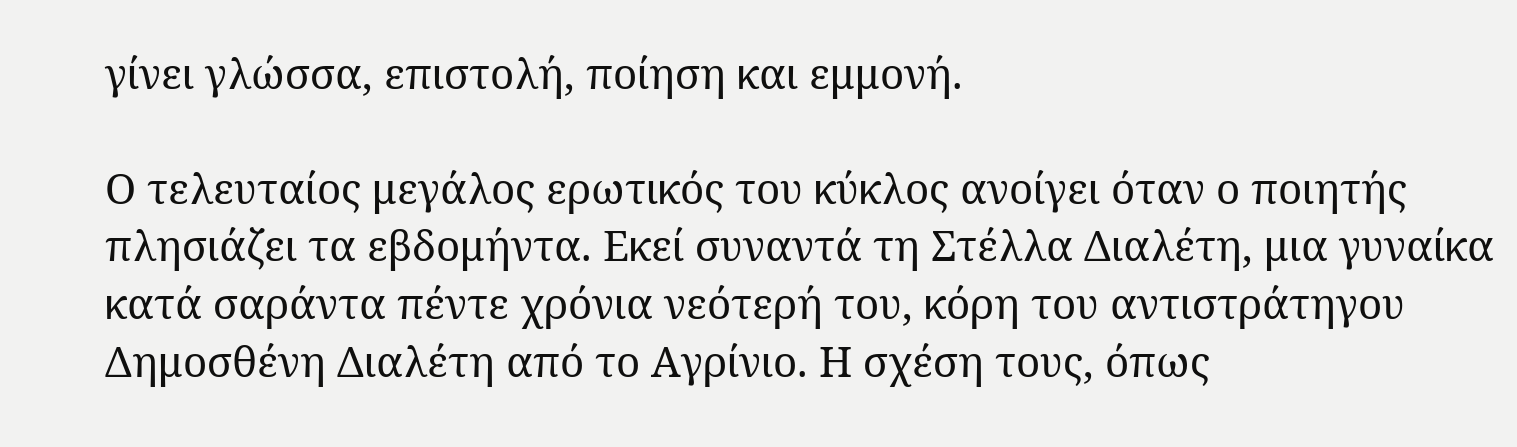γίνει γλώσσα, επιστολή, ποίηση και εμμονή.

Ο τελευταίος μεγάλος ερωτικός του κύκλος ανοίγει όταν ο ποιητής πλησιάζει τα εβδομήντα. Εκεί συναντά τη Στέλλα Διαλέτη, μια γυναίκα κατά σαράντα πέντε χρόνια νεότερή του, κόρη του αντιστράτηγου Δημοσθένη Διαλέτη από το Αγρίνιο. Η σχέση τους, όπως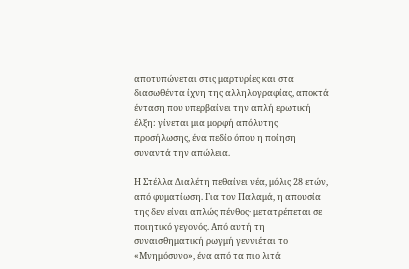αποτυπώνεται στις μαρτυρίες και στα διασωθέντα ίχνη της αλληλογραφίας, αποκτά ένταση που υπερβαίνει την απλή ερωτική έλξη: γίνεται μια μορφή απόλυτης προσήλωσης, ένα πεδίο όπου η ποίηση συναντά την απώλεια.

Η Στέλλα Διαλέτη πεθαίνει νέα, μόλις 28 ετών, από φυματίωση. Για τον Παλαμά, η απουσία της δεν είναι απλώς πένθος· μετατρέπεται σε ποιητικό γεγονός. Από αυτή τη συναισθηματική ρωγμή γεννιέται το «Μνημόσυνο», ένα από τα πιο λιτά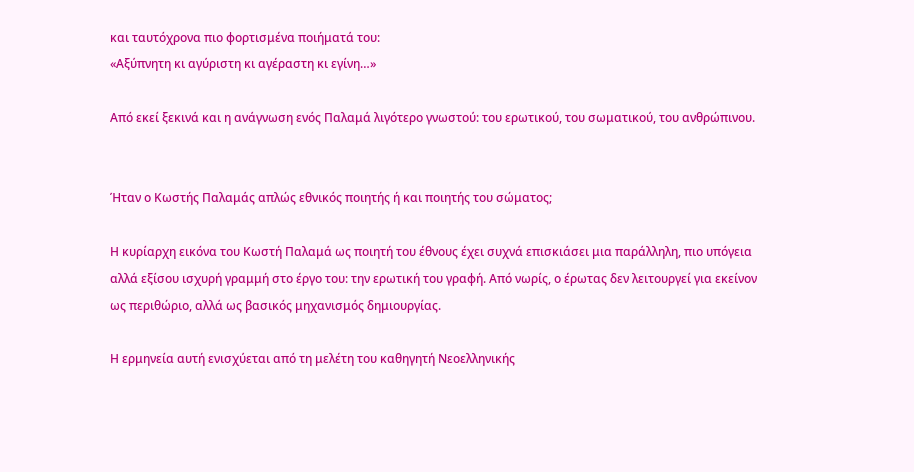και ταυτόχρονα πιο φορτισμένα ποιήματά του:
«Αξύπνητη κι αγύριστη κι αγέραστη κι εγίνη…»

Από εκεί ξεκινά και η ανάγνωση ενός Παλαμά λιγότερο γνωστού: του ερωτικού, του σωματικού, του ανθρώπινου.


Ήταν ο Κωστής Παλαμάς απλώς εθνικός ποιητής ή και ποιητής του σώματος;

Η κυρίαρχη εικόνα του Κωστή Παλαμά ως ποιητή του έθνους έχει συχνά επισκιάσει μια παράλληλη, πιο υπόγεια αλλά εξίσου ισχυρή γραμμή στο έργο του: την ερωτική του γραφή. Από νωρίς, ο έρωτας δεν λειτουργεί για εκείνον ως περιθώριο, αλλά ως βασικός μηχανισμός δημιουργίας.

Η ερμηνεία αυτή ενισχύεται από τη μελέτη του καθηγητή Νεοελληνικής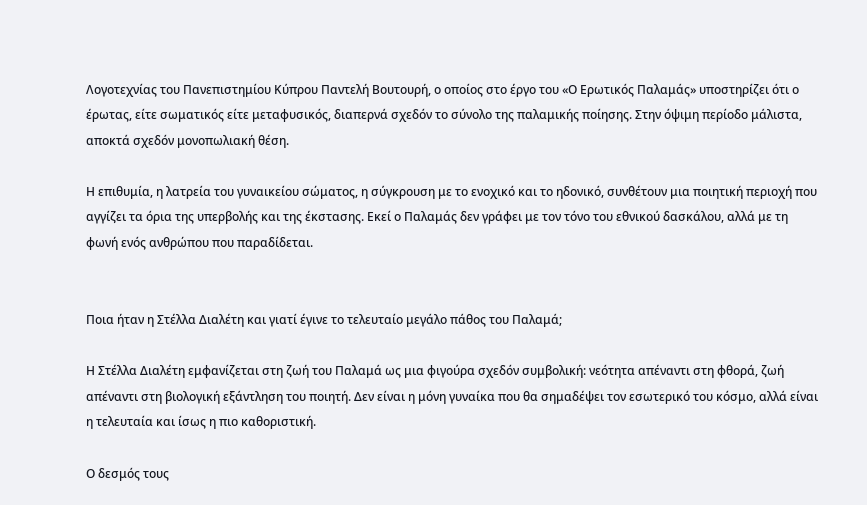Λογοτεχνίας του Πανεπιστημίου Κύπρου Παντελή Βουτουρή, ο οποίος στο έργο του «Ο Ερωτικός Παλαμάς» υποστηρίζει ότι ο έρωτας, είτε σωματικός είτε μεταφυσικός, διαπερνά σχεδόν το σύνολο της παλαμικής ποίησης. Στην όψιμη περίοδο μάλιστα, αποκτά σχεδόν μονοπωλιακή θέση.

Η επιθυμία, η λατρεία του γυναικείου σώματος, η σύγκρουση με το ενοχικό και το ηδονικό, συνθέτουν μια ποιητική περιοχή που αγγίζει τα όρια της υπερβολής και της έκστασης. Εκεί ο Παλαμάς δεν γράφει με τον τόνο του εθνικού δασκάλου, αλλά με τη φωνή ενός ανθρώπου που παραδίδεται.


Ποια ήταν η Στέλλα Διαλέτη και γιατί έγινε το τελευταίο μεγάλο πάθος του Παλαμά;

Η Στέλλα Διαλέτη εμφανίζεται στη ζωή του Παλαμά ως μια φιγούρα σχεδόν συμβολική: νεότητα απέναντι στη φθορά, ζωή απέναντι στη βιολογική εξάντληση του ποιητή. Δεν είναι η μόνη γυναίκα που θα σημαδέψει τον εσωτερικό του κόσμο, αλλά είναι η τελευταία και ίσως η πιο καθοριστική.

Ο δεσμός τους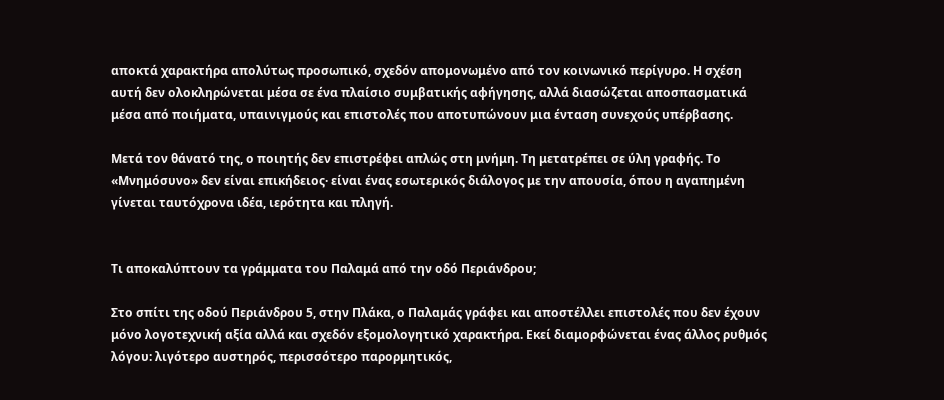αποκτά χαρακτήρα απολύτως προσωπικό, σχεδόν απομονωμένο από τον κοινωνικό περίγυρο. Η σχέση αυτή δεν ολοκληρώνεται μέσα σε ένα πλαίσιο συμβατικής αφήγησης, αλλά διασώζεται αποσπασματικά μέσα από ποιήματα, υπαινιγμούς και επιστολές που αποτυπώνουν μια ένταση συνεχούς υπέρβασης.

Μετά τον θάνατό της, ο ποιητής δεν επιστρέφει απλώς στη μνήμη. Τη μετατρέπει σε ύλη γραφής. Το «Μνημόσυνο» δεν είναι επικήδειος· είναι ένας εσωτερικός διάλογος με την απουσία, όπου η αγαπημένη γίνεται ταυτόχρονα ιδέα, ιερότητα και πληγή.


Τι αποκαλύπτουν τα γράμματα του Παλαμά από την οδό Περιάνδρου;

Στο σπίτι της οδού Περιάνδρου 5, στην Πλάκα, ο Παλαμάς γράφει και αποστέλλει επιστολές που δεν έχουν μόνο λογοτεχνική αξία αλλά και σχεδόν εξομολογητικό χαρακτήρα. Εκεί διαμορφώνεται ένας άλλος ρυθμός λόγου: λιγότερο αυστηρός, περισσότερο παρορμητικός,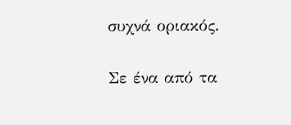συχνά οριακός.

Σε ένα από τα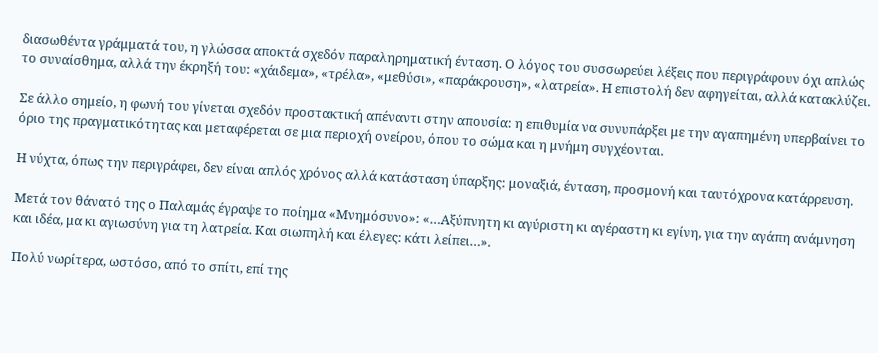διασωθέντα γράμματά του, η γλώσσα αποκτά σχεδόν παραληρηματική ένταση. Ο λόγος του συσσωρεύει λέξεις που περιγράφουν όχι απλώς το συναίσθημα, αλλά την έκρηξή του: «χάιδεμα», «τρέλα», «μεθύσι», «παράκρουση», «λατρεία». Η επιστολή δεν αφηγείται, αλλά κατακλύζει.

Σε άλλο σημείο, η φωνή του γίνεται σχεδόν προστακτική απέναντι στην απουσία: η επιθυμία να συνυπάρξει με την αγαπημένη υπερβαίνει το όριο της πραγματικότητας και μεταφέρεται σε μια περιοχή ονείρου, όπου το σώμα και η μνήμη συγχέονται.

Η νύχτα, όπως την περιγράφει, δεν είναι απλός χρόνος αλλά κατάσταση ύπαρξης: μοναξιά, ένταση, προσμονή και ταυτόχρονα κατάρρευση.

Μετά τον θάνατό της ο Παλαμάς έγραψε το ποίημα «Μνημόσυνο»: «…Αξύπνητη κι αγύριστη κι αγέραστη κι εγίνη, για την αγάπη ανάμνηση και ιδέα, μα κι αγιωσύνη για τη λατρεία. Και σιωπηλή και έλεγες: κάτι λείπει…».

Πολύ νωρίτερα, ωστόσο, από το σπίτι, επί της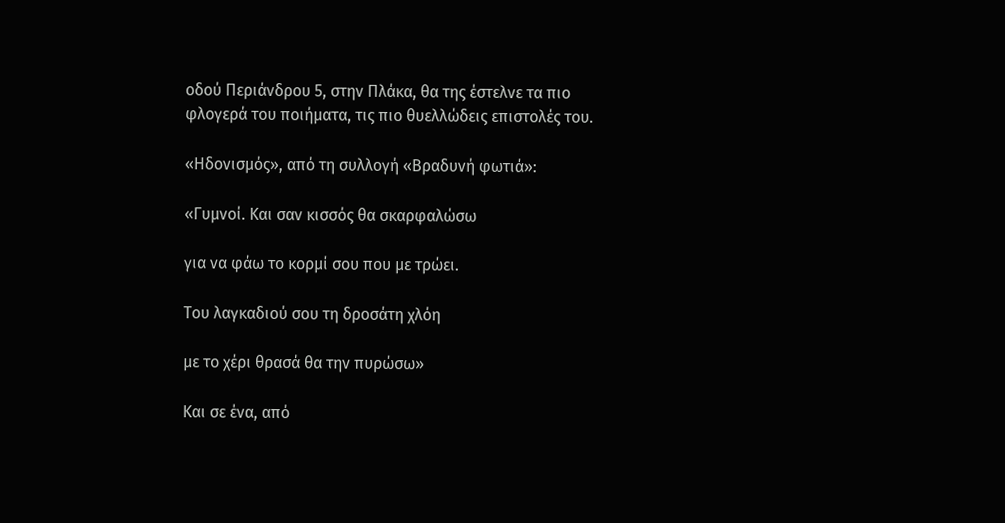οδού Περιάνδρου 5, στην Πλάκα, θα της έστελνε τα πιο φλογερά του ποιήματα, τις πιο θυελλώδεις επιστολές του.

«Ηδονισμός», από τη συλλογή «Βραδυνή φωτιά»:

«Γυμνοί. Και σαν κισσός θα σκαρφαλώσω

για να φάω το κορμί σου που με τρώει.

Του λαγκαδιού σου τη δροσάτη χλόη

με το χέρι θρασά θα την πυρώσω»

Και σε ένα, από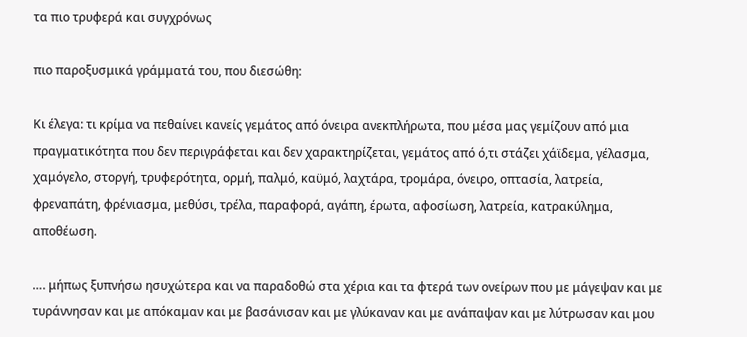τα πιο τρυφερά και συγχρόνως

πιο παροξυσμικά γράμματά του, που διεσώθη:

Κι έλεγα: τι κρίμα να πεθαίνει κανείς γεμάτος από όνειρα ανεκπλήρωτα, που μέσα μας γεμίζουν από μια πραγματικότητα που δεν περιγράφεται και δεν χαρακτηρίζεται, γεμάτος από ό,τι στάζει χάϊδεμα, γέλασμα, χαμόγελο, στοργή, τρυφερότητα, ορμή, παλμό, καϋμό, λαχτάρα, τρομάρα, όνειρο, οπτασία, λατρεία, φρεναπάτη, φρένιασμα, μεθύσι, τρέλα, παραφορά, αγάπη, έρωτα, αφοσίωση, λατρεία, κατρακύλημα, αποθέωση.

…. μήπως ξυπνήσω ησυχώτερα και να παραδοθώ στα χέρια και τα φτερά των ονείρων που με μάγεψαν και με τυράννησαν και με απόκαμαν και με βασάνισαν και με γλύκαναν και με ανάπαψαν και με λύτρωσαν και μου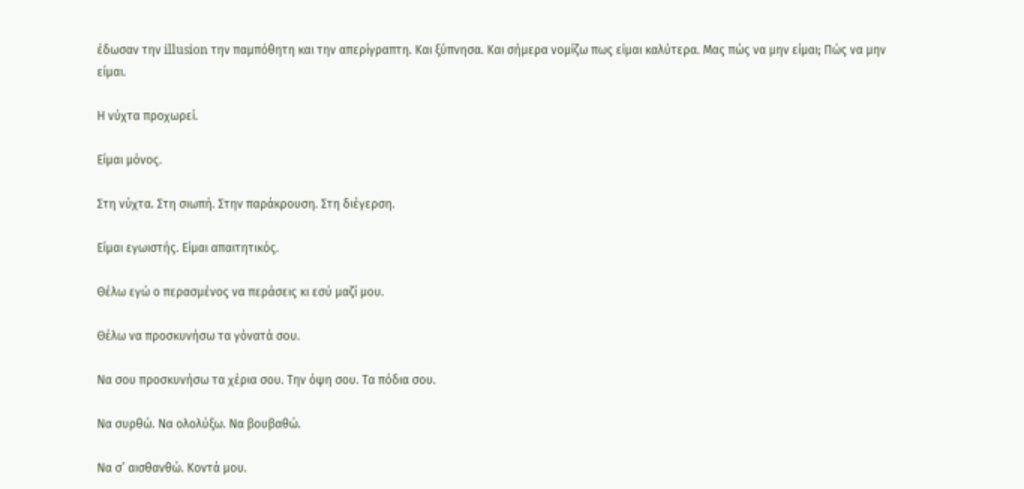έδωσαν την illusion την παμπόθητη και την απερίγραπτη. Και ξύπνησα. Και σήμερα νομίζω πως είμαι καλύτερα. Μας πώς να μην είμαι; Πώς να μην είμαι.

Η νύχτα προχωρεί.

Είμαι μόνος.

Στη νύχτα. Στη σιωπή. Στην παράκρουση. Στη διέγερση.

Είμαι εγωιστής. Είμαι απαιτητικός.

Θέλω εγώ ο περασμένος να περάσεις κι εσύ μαζί μου.

Θέλω να προσκυνήσω τα γόνατά σου.

Να σου προσκυνήσω τα χέρια σου. Την όψη σου. Τα πόδια σου.

Να συρθώ. Να ολολύξω. Να βουβαθώ.

Να σ’ αισθανθώ. Κοντά μου.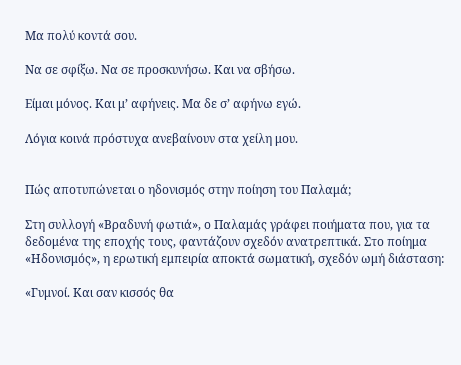Μα πολύ κοντά σου.

Να σε σφίξω. Να σε προσκυνήσω. Και να σβήσω.

Είμαι μόνος. Και μ’ αφήνεις. Μα δε σ’ αφήνω εγώ.

Λόγια κοινά πρόστυχα ανεβαίνουν στα χείλη μου.


Πώς αποτυπώνεται ο ηδονισμός στην ποίηση του Παλαμά;

Στη συλλογή «Βραδυνή φωτιά», ο Παλαμάς γράφει ποιήματα που, για τα δεδομένα της εποχής τους, φαντάζουν σχεδόν ανατρεπτικά. Στο ποίημα «Ηδονισμός», η ερωτική εμπειρία αποκτά σωματική, σχεδόν ωμή διάσταση:

«Γυμνοί. Και σαν κισσός θα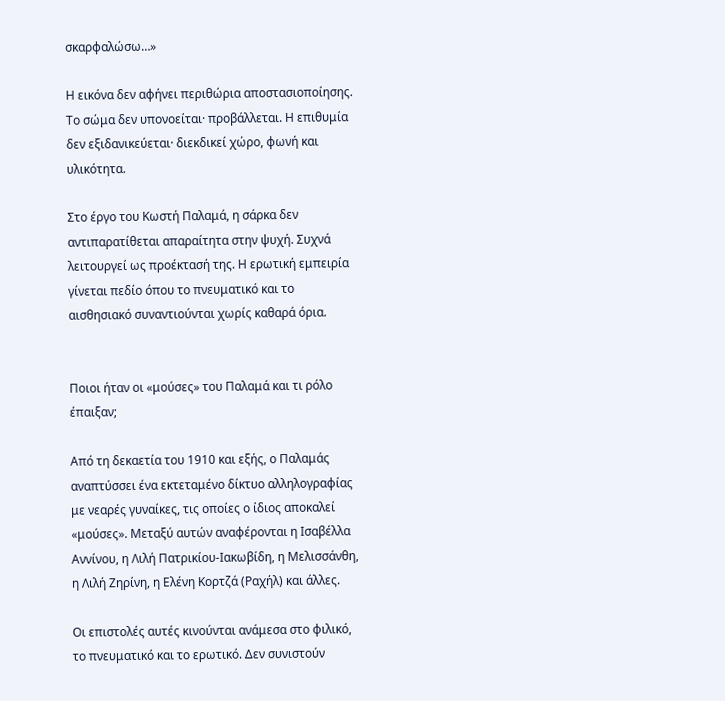σκαρφαλώσω…»

Η εικόνα δεν αφήνει περιθώρια αποστασιοποίησης. Το σώμα δεν υπονοείται· προβάλλεται. Η επιθυμία δεν εξιδανικεύεται· διεκδικεί χώρο, φωνή και υλικότητα.

Στο έργο του Κωστή Παλαμά, η σάρκα δεν αντιπαρατίθεται απαραίτητα στην ψυχή. Συχνά λειτουργεί ως προέκτασή της. Η ερωτική εμπειρία γίνεται πεδίο όπου το πνευματικό και το αισθησιακό συναντιούνται χωρίς καθαρά όρια.


Ποιοι ήταν οι «μούσες» του Παλαμά και τι ρόλο έπαιξαν;

Από τη δεκαετία του 1910 και εξής, ο Παλαμάς αναπτύσσει ένα εκτεταμένο δίκτυο αλληλογραφίας με νεαρές γυναίκες, τις οποίες ο ίδιος αποκαλεί «μούσες». Μεταξύ αυτών αναφέρονται η Ισαβέλλα Αννίνου, η Λιλή Πατρικίου-Ιακωβίδη, η Μελισσάνθη, η Λιλή Ζηρίνη, η Ελένη Κορτζά (Ραχήλ) και άλλες.

Οι επιστολές αυτές κινούνται ανάμεσα στο φιλικό, το πνευματικό και το ερωτικό. Δεν συνιστούν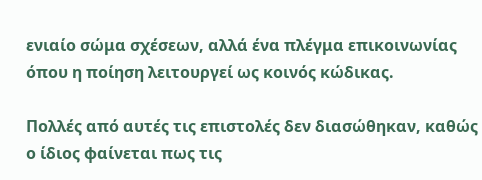ενιαίο σώμα σχέσεων, αλλά ένα πλέγμα επικοινωνίας όπου η ποίηση λειτουργεί ως κοινός κώδικας.

Πολλές από αυτές τις επιστολές δεν διασώθηκαν, καθώς ο ίδιος φαίνεται πως τις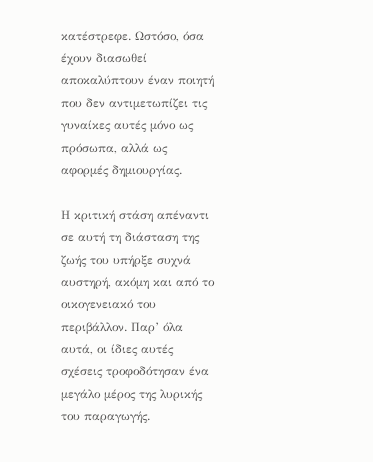κατέστρεφε. Ωστόσο, όσα έχουν διασωθεί αποκαλύπτουν έναν ποιητή που δεν αντιμετωπίζει τις γυναίκες αυτές μόνο ως πρόσωπα, αλλά ως αφορμές δημιουργίας.

Η κριτική στάση απέναντι σε αυτή τη διάσταση της ζωής του υπήρξε συχνά αυστηρή, ακόμη και από το οικογενειακό του περιβάλλον. Παρ’ όλα αυτά, οι ίδιες αυτές σχέσεις τροφοδότησαν ένα μεγάλο μέρος της λυρικής του παραγωγής.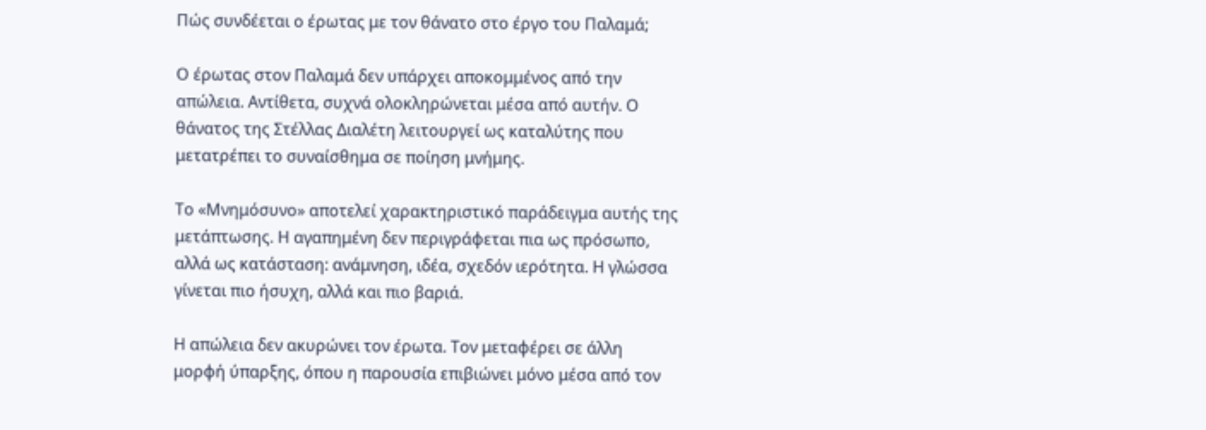Πώς συνδέεται ο έρωτας με τον θάνατο στο έργο του Παλαμά;

Ο έρωτας στον Παλαμά δεν υπάρχει αποκομμένος από την απώλεια. Αντίθετα, συχνά ολοκληρώνεται μέσα από αυτήν. Ο θάνατος της Στέλλας Διαλέτη λειτουργεί ως καταλύτης που μετατρέπει το συναίσθημα σε ποίηση μνήμης.

Το «Μνημόσυνο» αποτελεί χαρακτηριστικό παράδειγμα αυτής της μετάπτωσης. Η αγαπημένη δεν περιγράφεται πια ως πρόσωπο, αλλά ως κατάσταση: ανάμνηση, ιδέα, σχεδόν ιερότητα. Η γλώσσα γίνεται πιο ήσυχη, αλλά και πιο βαριά.

Η απώλεια δεν ακυρώνει τον έρωτα. Τον μεταφέρει σε άλλη μορφή ύπαρξης, όπου η παρουσία επιβιώνει μόνο μέσα από τον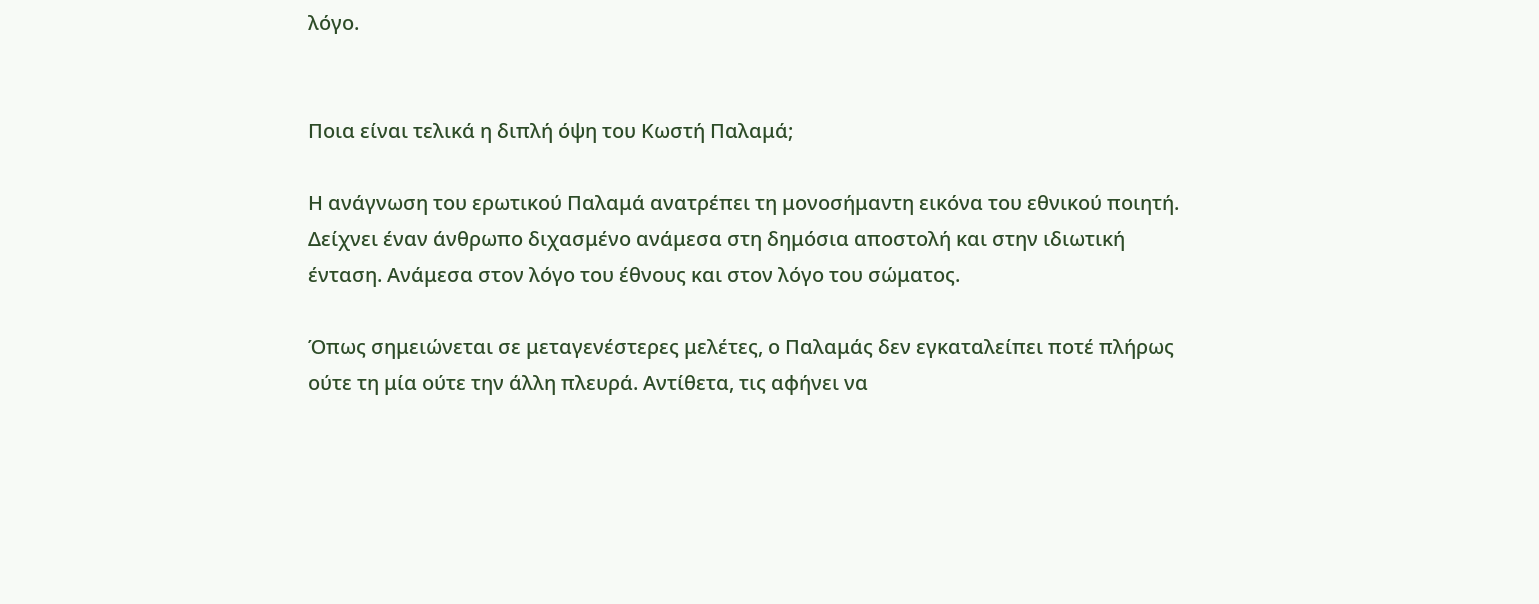λόγο.


Ποια είναι τελικά η διπλή όψη του Κωστή Παλαμά;

Η ανάγνωση του ερωτικού Παλαμά ανατρέπει τη μονοσήμαντη εικόνα του εθνικού ποιητή. Δείχνει έναν άνθρωπο διχασμένο ανάμεσα στη δημόσια αποστολή και στην ιδιωτική ένταση. Ανάμεσα στον λόγο του έθνους και στον λόγο του σώματος.

Όπως σημειώνεται σε μεταγενέστερες μελέτες, ο Παλαμάς δεν εγκαταλείπει ποτέ πλήρως ούτε τη μία ούτε την άλλη πλευρά. Αντίθετα, τις αφήνει να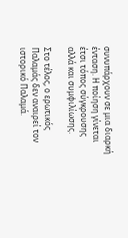συνυπάρχουν σε μια διαρκή ένταση. Η ποίηση γίνεται έτσι τόπος σύγκρουσης αλλά και συμφιλίωσης.

Στο τέλος, ο ερωτικός Παλαμάς δεν αναιρεί τον ιστορικό Παλαμά.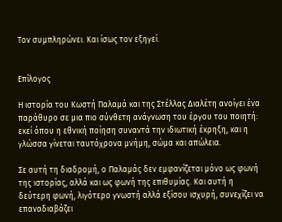Τον συμπληρώνει. Και ίσως τον εξηγεί.


Επίλογος

Η ιστορία του Κωστή Παλαμά και της Στέλλας Διαλέτη ανοίγει ένα παράθυρο σε μια πιο σύνθετη ανάγνωση του έργου του ποιητή: εκεί όπου η εθνική ποίηση συναντά την ιδιωτική έκρηξη, και η γλώσσα γίνεται ταυτόχρονα μνήμη, σώμα και απώλεια.

Σε αυτή τη διαδρομή, ο Παλαμάς δεν εμφανίζεται μόνο ως φωνή της ιστορίας, αλλά και ως φωνή της επιθυμίας. Και αυτή η δεύτερη φωνή, λιγότερο γνωστή αλλά εξίσου ισχυρή, συνεχίζει να επαναδιαβάζει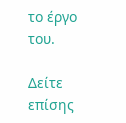το έργο του.

Δείτε επίσης